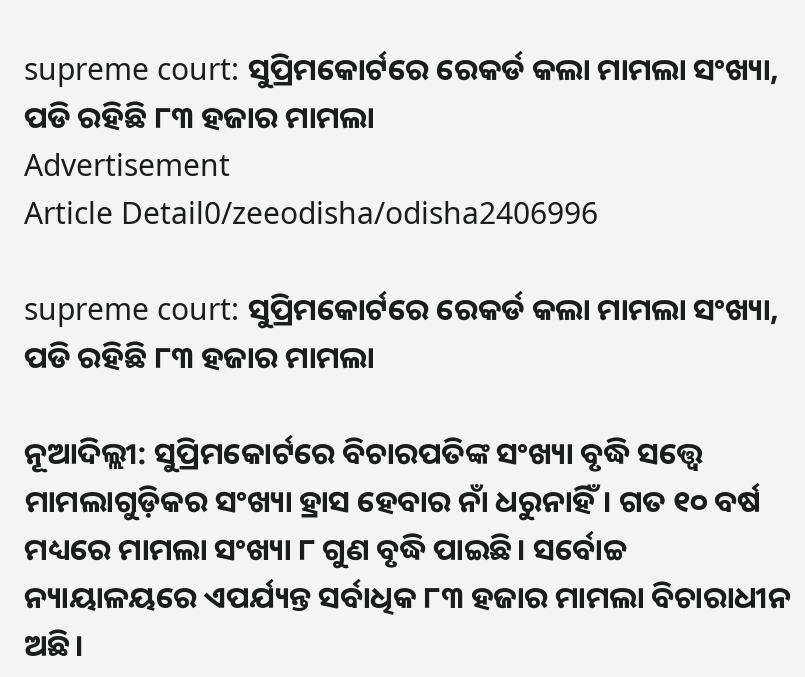supreme court: ସୁପ୍ରିମକୋର୍ଟରେ ରେକର୍ଡ କଲା ମାମଲା ସଂଖ୍ୟା, ପଡି ରହିଛି ୮୩ ହଜାର ମାମଲା
Advertisement
Article Detail0/zeeodisha/odisha2406996

supreme court: ସୁପ୍ରିମକୋର୍ଟରେ ରେକର୍ଡ କଲା ମାମଲା ସଂଖ୍ୟା, ପଡି ରହିଛି ୮୩ ହଜାର ମାମଲା

ନୂଆଦିଲ୍ଲୀ: ସୁପ୍ରିମକୋର୍ଟରେ ବିଚାରପତିଙ୍କ ସଂଖ୍ୟା ବୃଦ୍ଧି ସତ୍ତ୍ୱେ ମାମଲାଗୁଡ଼ିକର ସଂଖ୍ୟା ହ୍ରାସ ହେବାର ନାଁ ଧରୁନାହିଁ। ଗତ ୧୦ ବର୍ଷ ମଧ୍ୟରେ ମାମଲା ସଂଖ୍ୟା ୮ ଗୁଣ ବୃଦ୍ଧି ପାଇଛି। ସର୍ବୋଚ୍ଚ ନ୍ୟାୟାଳୟରେ ଏପର୍ଯ୍ୟନ୍ତ ସର୍ବାଧିକ ୮୩ ହଜାର ମାମଲା ବିଚାରାଧୀନ ଅଛି।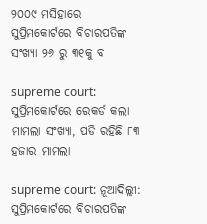୨୦୦୯ ମସିହାରେ ସୁପ୍ରିମକୋର୍ଟରେ ବିଚାରପତିଙ୍କ ସଂଖ୍ୟା ୨୬ ରୁ ୩୧କୁ ବ

supreme court: ସୁପ୍ରିମକୋର୍ଟରେ ରେକର୍ଡ କଲା ମାମଲା ସଂଖ୍ୟା, ପଡି ରହିଛି ୮୩ ହଜାର ମାମଲା

supreme court: ନୂଆଦିଲ୍ଲୀ: ସୁପ୍ରିମକୋର୍ଟରେ ବିଚାରପତିଙ୍କ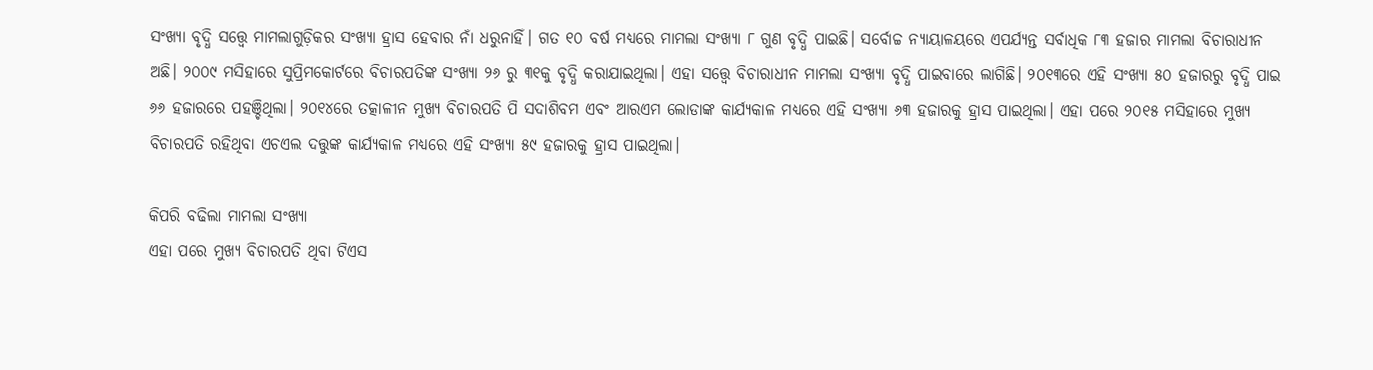ସଂଖ୍ୟା ବୃଦ୍ଧି ସତ୍ତ୍ୱେ ମାମଲାଗୁଡ଼ିକର ସଂଖ୍ୟା ହ୍ରାସ ହେବାର ନାଁ ଧରୁନାହିଁ। ଗତ ୧୦ ବର୍ଷ ମଧ୍ୟରେ ମାମଲା ସଂଖ୍ୟା ୮ ଗୁଣ ବୃଦ୍ଧି ପାଇଛି। ସର୍ବୋଚ୍ଚ ନ୍ୟାୟାଳୟରେ ଏପର୍ଯ୍ୟନ୍ତ ସର୍ବାଧିକ ୮୩ ହଜାର ମାମଲା ବିଚାରାଧୀନ ଅଛି। ୨୦୦୯ ମସିହାରେ ସୁପ୍ରିମକୋର୍ଟରେ ବିଚାରପତିଙ୍କ ସଂଖ୍ୟା ୨୬ ରୁ ୩୧କୁ ବୃଦ୍ଧି କରାଯାଇଥିଲା। ଏହା ସତ୍ତ୍ୱେ ବିଚାରାଧୀନ ମାମଲା ସଂଖ୍ୟା ବୃଦ୍ଧି ପାଇବାରେ ଲାଗିଛି। ୨୦୧୩ରେ ଏହି ସଂଖ୍ୟା ୫୦ ହଜାରରୁ ବୃଦ୍ଧି ପାଇ ୬୬ ହଜାରରେ ପହଞ୍ଚିଥିଲା। ୨୦୧୪ରେ ତତ୍କାଳୀନ ମୁଖ୍ୟ ବିଚାରପତି ପି ସଦାଶିବମ ଏବଂ ଆରଏମ ଲୋଡାଙ୍କ କାର୍ଯ୍ୟକାଳ ମଧ୍ୟରେ ଏହି ସଂଖ୍ୟା ୬୩ ହଜାରକୁ ହ୍ରାସ ପାଇଥିଲା। ଏହା ପରେ ୨୦୧୫ ମସିହାରେ ମୁଖ୍ୟ ବିଚାରପତି ରହିଥିବା ଏଚଏଲ ଦତ୍ତୁଙ୍କ କାର୍ଯ୍ୟକାଳ ମଧ୍ୟରେ ଏହି ସଂଖ୍ୟା ୫୯ ହଜାରକୁ ହ୍ରାସ ପାଇଥିଲା।

କିପରି ବଢିଲା ମାମଲା ସଂଖ୍ୟା
ଏହା ପରେ ମୁଖ୍ୟ ବିଚାରପତି ଥିବା ଟିଏସ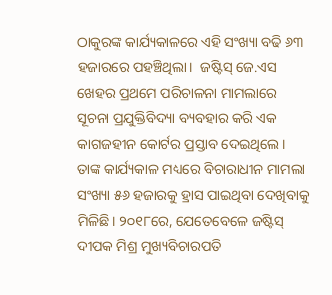ଠାକୁରଙ୍କ କାର୍ଯ୍ୟକାଳରେ ଏହି ସଂଖ୍ୟା ବଢି ୬୩ ହଜାରରେ ପହଞ୍ଚିଥିଲା।  ଜଷ୍ଟିସ୍ ଜେ.ଏସ ଖେହର ପ୍ରଥମେ ପରିଚାଳନା ମାମଲାରେ ସୂଚନା ପ୍ରଯୁକ୍ତିବିଦ୍ୟା ବ୍ୟବହାର କରି ଏକ କାଗଜହୀନ କୋର୍ଟର ପ୍ରସ୍ତାବ ଦେଇଥିଲେ। ତାଙ୍କ କାର୍ଯ୍ୟକାଳ ମଧ୍ୟରେ ବିଚାରାଧୀନ ମାମଲା ସଂଖ୍ୟା ୫୬ ହଜାରକୁ ହ୍ରାସ ପାଇଥିବା ଦେଖିବାକୁ ମିଳିଛି। ୨୦୧୮ରେ, ଯେତେବେଳେ ଜଷ୍ଟିସ୍ ଦୀପକ ମିଶ୍ର ମୁଖ୍ୟବିଚାରପତି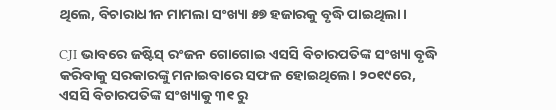ଥିଲେ, ବିଚାରାଧୀନ ମାମଲା ସଂଖ୍ୟା ୫୭ ହଜାରକୁ ବୃଦ୍ଧି ପାଇଥିଲା।

CJI ଭାବରେ ଜଷ୍ଟିସ୍ ରଂଜନ ଗୋଗୋଇ ଏସସି ବିଚାରପତିଙ୍କ ସଂଖ୍ୟା ବୃଦ୍ଧି କରିବାକୁ ସରକାରଙ୍କୁ ମନାଇବାରେ ସଫଳ ହୋଇଥିଲେ। ୨୦୧୯ରେ, ଏସସି ବିଚାରପତିଙ୍କ ସଂଖ୍ୟାକୁ ୩୧ ରୁ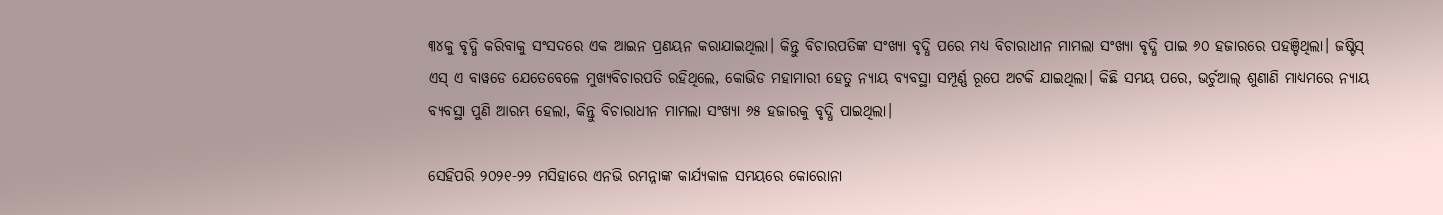୩୪କୁ ବୃଦ୍ଧି କରିବାକୁ ସଂସଦରେ ଏକ ଆଇନ ପ୍ରଣୟନ କରାଯାଇଥିଲା। କିନ୍ତୁ ବିଚାରପତିଙ୍କ ସଂଖ୍ୟା ବୃଦ୍ଧି ପରେ ମଧ୍ୟ ବିଚାରାଧୀନ ମାମଲା ସଂଖ୍ୟା ବୃଦ୍ଧି ପାଇ ୬୦ ହଜାରରେ ପହଞ୍ଚିଥିଲା। ଜଷ୍ଟିସ୍ ଏସ୍ ଏ ବାୱଡେ ଯେତେବେଳେ ମୁଖ୍ୟବିଚାରପତି ରହିଥିଲେ, କୋଭିଡ ମହାମାରୀ ହେତୁ ନ୍ୟାୟ ବ୍ୟବସ୍ଥା ସମ୍ପୂର୍ଣ୍ଣ ରୂପେ ଅଟକି ଯାଇଥିଲା। କିଛି ସମୟ ପରେ, ଭର୍ଚୁଆଲ୍ ଶୁଣାଣି ମାଧ୍ୟମରେ ନ୍ୟାୟ ବ୍ୟବସ୍ଥା ପୁଣି ଆରମ୍ଭ ହେଲା, କିନ୍ତୁ ବିଚାରାଧୀନ ମାମଲା ସଂଖ୍ୟା ୬୫ ହଜାରକୁ ବୃଦ୍ଧି ପାଇଥିଲା।

ସେହିପରି ୨୦୨୧-୨୨ ମସିହାରେ ଏନଭି ରମନ୍ନାଙ୍କ କାର୍ଯ୍ୟକାଳ ସମୟରେ କୋରୋନା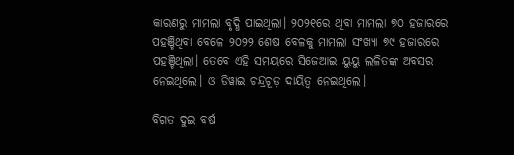କାରଣରୁ ମାମଲା ବୃଦ୍ଧି ପାଇଥିଲା। ୨୦୨୧ରେ ଥିବା ମାମଲା ୭୦ ହଜାରରେ ପହଞ୍ଚିଥିବା ବେଳେ ୨୦୨୨ ଶେଷ ବେଳକୁ ମାମଲା ସଂଖ୍ୟା ୭୯ ହଜାରରେ ପହଞ୍ଚିଥିଲା। ତେବେ ଏହି ସମୟରେ ସିଜେଆଇ ୟୁୟୁ ଲଳିତଙ୍କ ଅବସର ନେଇଥିଲେ। ଓ ଡିୱାଇ ଚନ୍ଦ୍ରଚୂଡ଼ ଦାୟିତ୍ୱ ନେଇଥିଲେ।

ବିଗତ ଦୁଇ ବର୍ଷ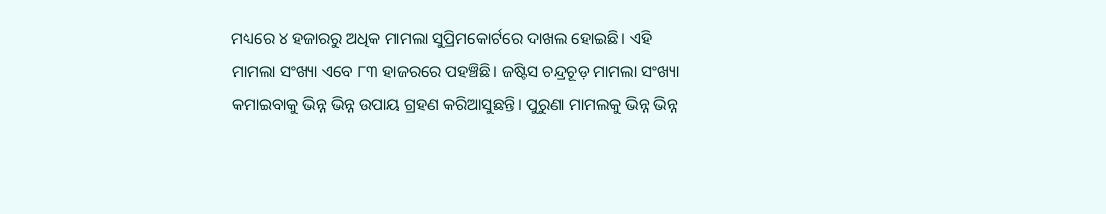ମଧ୍ୟରେ ୪ ହଜାରରୁ ଅଧିକ ମାମଲା ସୁପ୍ରିମକୋର୍ଟରେ ଦାଖଲ ହୋଇଛି। ଏହି ମାମଲା ସଂଖ୍ୟା ଏବେ ୮୩ ହାଜରରେ ପହଞ୍ଚିଛି। ଜଷ୍ଟିସ ଚନ୍ଦ୍ରଚୂଡ଼ ମାମଲା ସଂଖ୍ୟା କମାଇବାକୁ ଭିନ୍ନ ଭିନ୍ନ ଉପାୟ ଗ୍ରହଣ କରିଆସୁଛନ୍ତି। ପୁରୁଣା ମାମଲକୁ ଭିନ୍ନ ଭିନ୍ନ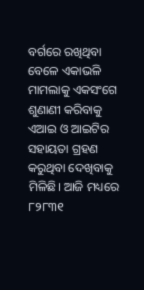ବର୍ଗରେ ରଖିଥିବା ବେଳେ ଏକାଭଳି ମାମଲାକୁ ଏକସଂଗେ ଶୁଣାଣୀ କରିବାକୁ ଏଆଇ ଓ ଆଇଟିର ସହାୟତା ଗ୍ରହଣ କରୁଥିବା ଦେଖିବାକୁ ମିଳିଛି। ଆଜି ମଧ୍ୟରେ ୮୨୮୩୧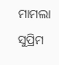ମାମଲା ସୁପ୍ରିମ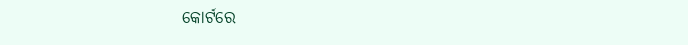କୋର୍ଟରେ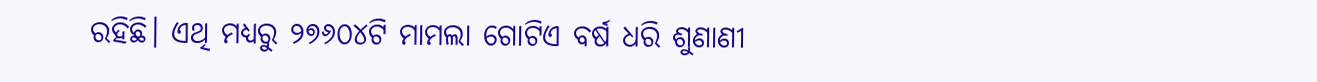ରହିଛି। ଏଥି ମଧ୍ୟରୁ ୨୭୬୦୪ଟି ମାମଲା ଗୋଟିଏ ବର୍ଷ ଧରି ଶୁଣାଣୀ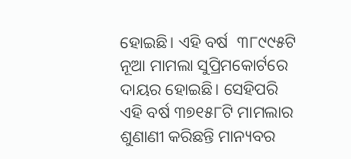ହୋଇଛି। ଏହି ବର୍ଷ  ୩୮୯୯୫ଟି ନୂଆ ମାମଲା ସୁପ୍ରିମକୋର୍ଟରେ ଦାୟର ହୋଇଛି। ସେହିପରି ଏହି ବର୍ଷ ୩୭୧୫୮ଟି ମାମଲାର ଶୁଣାଣୀ କରିଛନ୍ତି ମାନ୍ୟବର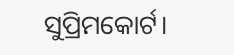ସୁପ୍ରିମକୋର୍ଟ।